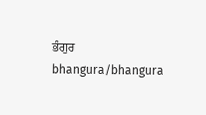ਭੰਗੁਰ
bhangura/bhangura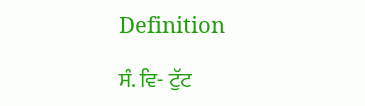Definition

ਸੰ. ਵਿ- ਟੁੱਟ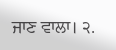ਜਾਣ ਵਾਲਾ। ੨.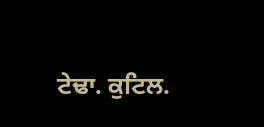ਟੇਢਾ. ਕੁਟਿਲ.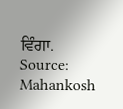ਵਿੰਗਾ.
Source: Mahankosh